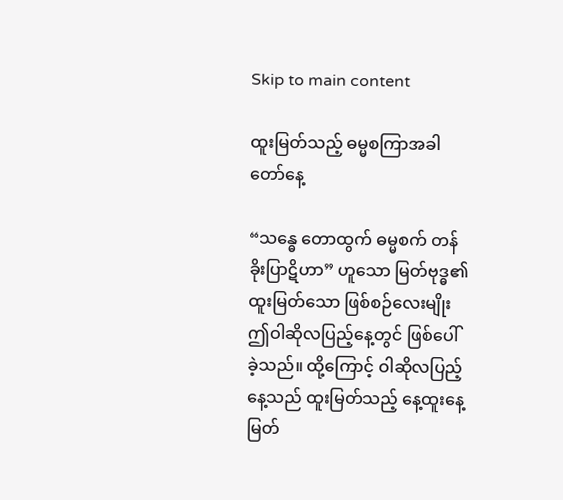Skip to main content

ထူးမြတ်သည့် ဓမ္မစကြာအခါတော်နေ့

“သန္ဓေ တောထွက် ဓမ္မစက် တန်ခိုးပြာဋိဟာ” ဟူသော မြတ်ဗုဒ္ဓ၏ ထူးမြတ်သော ဖြစ်စဉ်လေးမျိုး ဤဝါဆိုလပြည့်နေ့တွင် ဖြစ်ပေါ်ခဲ့သည်။ ထို့ကြောင့် ဝါဆိုလပြည့်နေ့သည် ထူးမြတ်သည့် နေ့ထူးနေ့မြတ်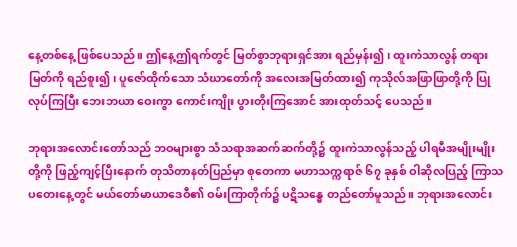နေ့တစ်နေ့ ဖြစ်ပေသည်။ ဤနေ့ဤရက်တွင် မြတ်စွာဘုရားရှင်အား ရည်မှန်း၍၊ ထူးကဲသာလွန် တရားမြတ်ကို ရည်စူး၍၊ ပူဇော်ထိုက်သော သံဃာတော်ကို အလေးအမြတ်ထား၍ ကုသိုလ်အဖြာဖြာတို့ကို ပြုလုပ်ကြပြီး ဘေးဘယာ ဝေးကွာ ကောင်းကျိုး ပွားတိုးကြအောင် အားထုတ်သင့် ပေသည်။

ဘုရားအလောင်းတော်သည် ဘဝများစွာ သံသရာအဆက်ဆက်တို့၌ ထူးကဲသာလွန်သည့် ပါရမီအမျိုးမျိုးတို့ကို ဖြည့်ကျင့်ပြီးနောက် တုသိတာနတ်ပြည်မှာ စုတေကာ မဟာသက္ကရာဇ် ၆၇ ခုနှစ် ဝါဆိုလပြည့် ကြာသပတေးနေ့တွင် မယ်တော်မာယာဒေဝီ၏ ဝမ်းကြာတိုက်၌ ပဋိသန္ဓေ တည်တော်မူသည်။ ဘုရားအလောင်း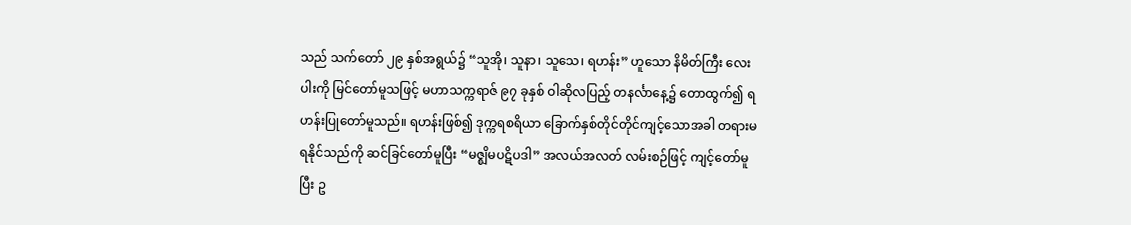သည် သက်တော် ၂၉ နှစ်အရွယ်၌ “သူအို၊ သူနာ၊ သူသေ၊ ရဟန်း” ဟူသော နိမိတ်ကြီး လေးပါးကို မြင်တော်မူသဖြင့် မဟာသက္ကရာဇ် ၉၇ ခုနှစ် ဝါဆိုလပြည့် တနင်္လာနေ့၌ တောထွက်၍ ရဟန်းပြုတော်မူသည်။ ရဟန်းဖြစ်၍ ဒုက္ကရစရိယာ ခြောက်နှစ်တိုင်တိုင်ကျင့်သောအခါ တရားမရနိုင်သည်ကို ဆင်ခြင်တော်မူပြီး “မဇ္စျိမပဋိပဒါ” အလယ်အလတ် လမ်းစဉ်ဖြင့် ကျင့်တော်မူပြီး ဥ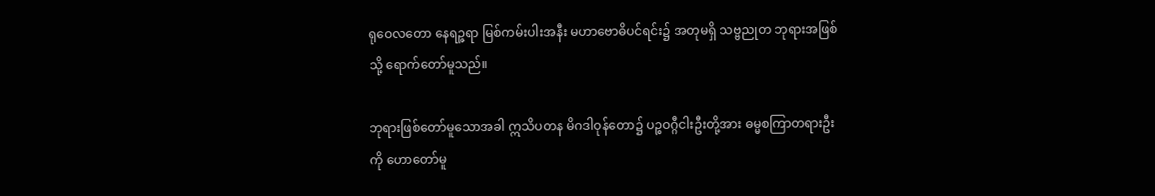ရုဝေလတော နေရဉ္ဇရာ မြစ်ကမ်းပါးအနီး မဟာဗောဓိပင်ရင်း၌ အတုမရှိ သဗ္ဗညုတ ဘုရားအဖြစ်သို့ ရောက်တော်မူသည်။

ဘုရားဖြစ်တော်မူသောအခါ ဣသိပတန မိဂဒါဝုန်တော၌ ပဉ္စဝဂ္ဂီငါးဦးတို့အား ဓမ္မစကြာတရားဦးကို ဟောတော်မူ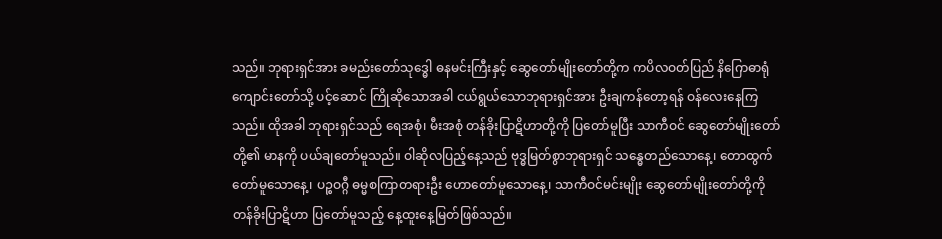သည်။ ဘုရားရှင်အား ခမည်းတော်သုဒ္ဓေါ ဓနမင်းကြီးနှင့် ဆွေတော်မျိုးတော်တို့က ကပိလဝတ်ပြည် နိဂြောဓာရုံကျောင်းတော်သို့ ပင့်ဆောင် ကြိုဆိုသောအခါ ငယ်ရွယ်သောဘုရားရှင်အား ဦးချကန်တော့ရန် ဝန်လေးနေကြသည်။ ထိုအခါ ဘုရားရှင်သည် ရေအစုံ၊ မီးအစုံ တန်ခိုးပြာဋိဟာတို့ကို ပြတော်မူပြီး သာကီဝင် ဆွေတော်မျိုးတော်တို့၏ မာနကို ပယ်ချတော်မူသည်။ ဝါဆိုလပြည့်နေ့သည် ဗုဒ္ဓမြတ်စွာဘုရားရှင် သန္ဓေတည်သောနေ့၊ တောထွက်တော်မူသောနေ့၊ ပဉ္စဝဂ္ဂီ ဓမ္မစကြာတရားဦး ဟောတော်မူသောနေ့၊ သာကီဝင်မင်းမျိုး ဆွေတော်မျိုးတော်တို့ကို တန်ခိုးပြာဋိဟာ ပြတော်မူသည့် နေ့ထူးနေ့မြတ်ဖြစ်သည်။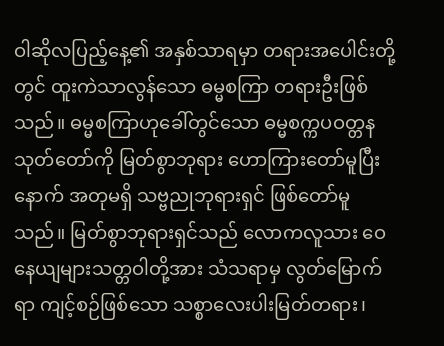ဝါဆိုလပြည့်နေ့၏ အနှစ်သာရမှာ တရားအပေါင်းတို့တွင် ထူးကဲသာလွန်သော ဓမ္မစကြာ တရားဦးဖြစ်သည်။ ဓမ္မစကြာဟုခေါ်တွင်သော ဓမ္မစက္ကပဝတ္တန သုတ်တော်ကို မြတ်စွာဘုရား ဟောကြားတော်မူပြီးနောက် အတုမရှိ သဗ္ဗညုဘုရားရှင် ဖြစ်တော်မူသည်။ မြတ်စွာဘုရားရှင်သည် လောကလူသား ဝေနေယျများသတ္တဝါတို့အား သံသရာမှ လွတ်မြောက်ရာ ကျင့်စဉ်ဖြစ်သော သစ္စာလေးပါးမြတ်တရား၊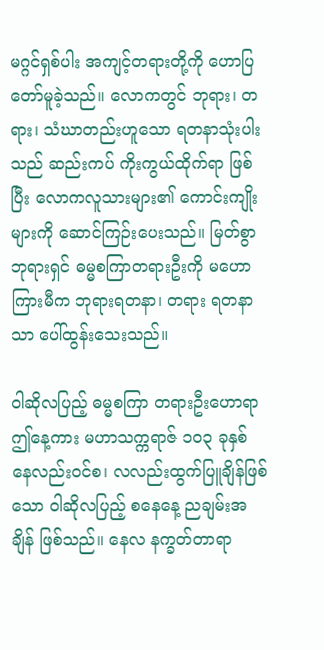မဂ္ဂင်ရှစ်ပါး အကျင့်တရားတို့ကို ဟောပြတော်မူခဲ့သည်။ လောကတွင် ဘုရား၊ တရား၊ သံဃာတည်းဟူသော ရတနာသုံးပါးသည် ဆည်းကပ် ကိုးကွယ်ထိုက်ရာ ဖြစ်ပြီး လောကလူသားများ၏ ကောင်းကျိုးများကို ဆောင်ကြဉ်းပေးသည်။ မြတ်စွာဘုရားရှင် ဓမ္မစကြာတရားဦးကို မဟောကြားမီက ဘုရားရတနာ၊ တရား ရတနာသာ ပေါ်ထွန်းသေးသည်။

ဝါဆိုလပြည့် ဓမ္မစကြာ တရားဦးဟောရာ ဤနေ့ကား မဟာသက္ကရာဇ် ၁၀၃ ခုနှစ် နေလည်းဝင်စ၊ လလည်းထွက်ပြူချိန်ဖြစ်သော ဝါဆိုလပြည့် စနေနေ့ ညချမ်းအချိန် ဖြစ်သည်။ နေလ နက္ခတ်တာရာ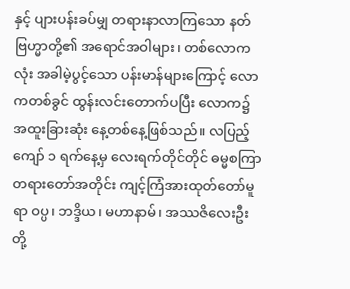နှင့် ပျားပန်းခပ်မျှ တရားနာလာကြသော နတ်ဗြဟ္မာတို့၏ အရောင်အဝါများ၊ တစ်လောကလုံး အခါမဲ့ပွင့်သော ပန်းမာန်များကြောင့် လောကတစ်ခွင် ထွန်းလင်းတောက်ပပြီး လောက၌ အထူးခြားဆုံး နေ့တစ်နေ့ဖြစ်သည်။ လပြည့်ကျော် ၁ ရက်နေ့မှ လေးရက်တိုင်တိုင် ဓမ္မစကြာတရားတော်အတိုင်း ကျင့်ကြံအားထုတ်တော်မူရာ ဝပ္ပ၊ ဘဒ္ဒိယ၊ မဟာနာမ်၊ အဿဇိလေးဦးတို့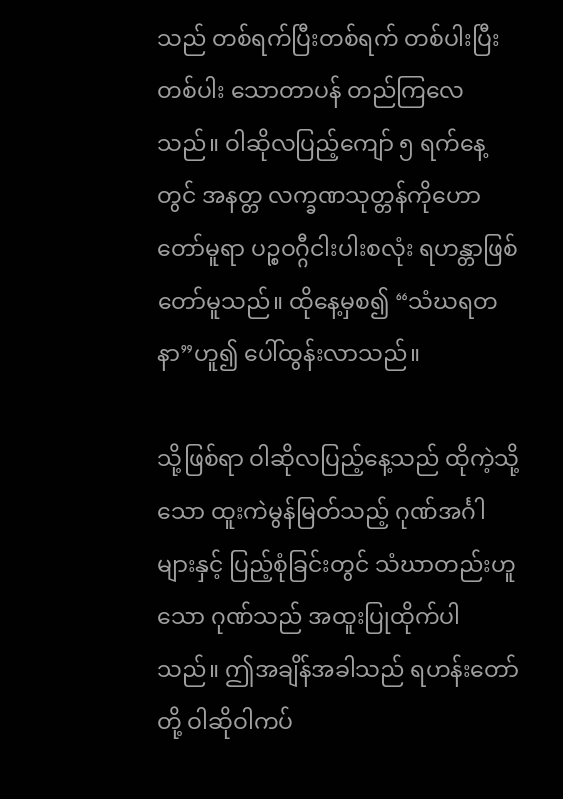သည် တစ်ရက်ပြီးတစ်ရက် တစ်ပါးပြီးတစ်ပါး သောတာပန် တည်ကြလေသည်။ ဝါဆိုလပြည့်ကျော် ၅ ရက်နေ့တွင် အနတ္တ လက္ခဏသုတ္တန်ကိုဟောတော်မူရာ ပဉ္စဝဂ္ဂီငါးပါးစလုံး ရဟန္တာဖြစ်တော်မူသည်။ ထိုနေ့မှစ၍ “သံဃရတနာ”ဟူ၍ ပေါ်ထွန်းလာသည်။

သို့ဖြစ်ရာ ဝါဆိုလပြည့်နေ့သည် ထိုကဲ့သို့သော ထူးကဲမွန်မြတ်သည့် ဂုဏ်အင်္ဂါများနှင့် ပြည့်စုံခြင်းတွင် သံဃာတည်းဟူသော ဂုဏ်သည် အထူးပြုထိုက်ပါသည်။ ဤအချိန်အခါသည် ရဟန်းတော်တို့ ဝါဆိုဝါကပ်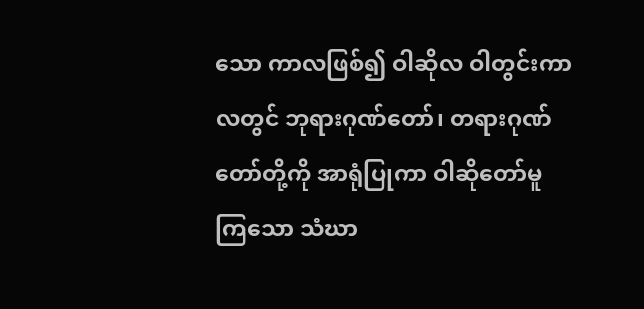သော ကာလဖြစ်၍ ဝါဆိုလ ဝါတွင်းကာလတွင် ဘုရားဂုဏ်တော်၊ တရားဂုဏ်တော်တို့ကို အာရုံပြုကာ ဝါဆိုတော်မူကြသော သံဃာ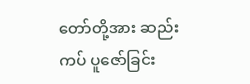တော်တို့အား ဆည်းကပ် ပူဇော်ခြင်း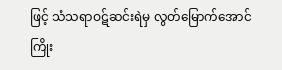ဖြင့် သံသရာဝဋ်ဆင်းရဲမှ လွတ်မြောက်အောင် ကြိုး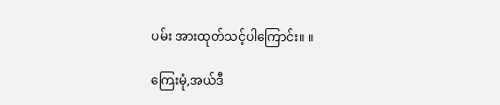ပမ်း အားထုတ်သင့်ပါကြောင်း။ ။

ကြေးမုံ,အယ်ဒီ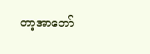တာ့အာဘော်